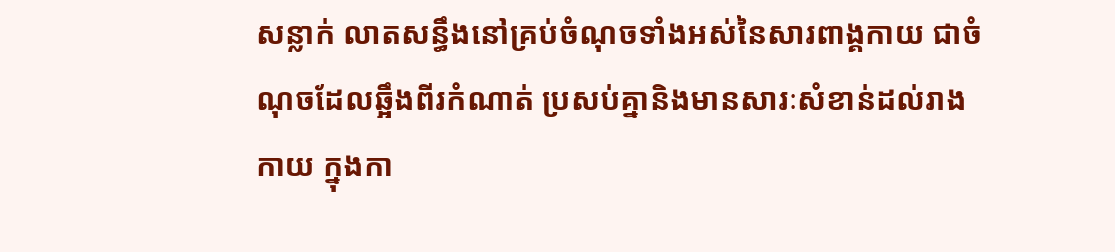សន្លាក់ លាតសន្ធឹងនៅគ្រប់ចំណុចទាំងអស់នៃសារពាង្គកាយ ជាចំណុចដែលឆ្អឹងពីរកំណាត់ ប្រសប់គ្នានិងមានសារៈសំខាន់ដល់រាងកាយ ក្នុងកា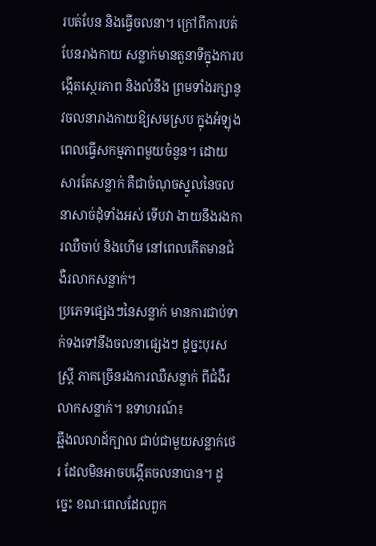របត់បែន និងធ្វើចលនា។ ក្រៅពីការបត់បែនរាងកាយ សន្លាក់មានតួនាទីក្នុងការបង្កើតស្ថេរភាព និងលំនឹង ព្រមទាំងរក្សានូវចលនារាងកាយឱ្យសមស្រប ក្នុងអំឡុងពេលធ្វើសកម្មភាពមួយចំនួន។ ដោយសារតែសន្លាក់ គឺជាចំណុចស្នូលនៃចលនាសាច់ដុំទាំងអស់ ទើបវា ងាយនឹងរងការឈឺចាប់ និងហើម នៅពេលកើតមានជំងឺរលាកសន្លាក់។
ប្រភេទផ្សេងៗនៃសន្លាក់ មានការជាប់ទាក់ទងទៅនឹងចលនាផ្សេងៗ ដូច្នះបុរសស្រ្ដី ភាគច្រើនរងការឈឺសន្លាក់ ពីជំងឺរលាកសន្លាក់។ ឧទាហរណ៍៖
ឆ្អឹងលលាដ៍ក្បាល ជាប់ជាមួយសន្លាក់ថេរ ដែលមិនអាចបង្កើតចលនាបាន។ ដូច្នេះ ខណៈពេលដែលពួក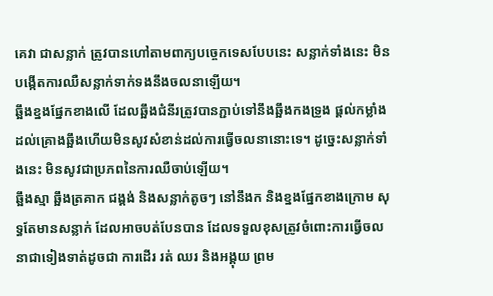គេវា ជាសន្លាក់ ត្រូវបានហៅតាមពាក្យបច្ចេកទេសបែបនេះ សន្លាក់ទាំងនេះ មិនបង្កើតការឈឺសន្លាក់ទាក់ទងនឹងចលនាឡើយ។
ឆ្អឹងខ្នងផ្នែកខាងលើ ដែលឆ្អឹងជំនីរត្រូវបានភ្ជាប់ទៅនឹងឆ្អឹងកងទ្រូង ផ្តល់កម្លាំងដល់គ្រោងឆ្អឹងហើយមិនសូវសំខាន់ដល់ការធ្វើចលនានោះទេ។ ដូច្នេះសន្លាក់ទាំងនេះ មិនសូវជាប្រភពនៃការឈឺចាប់ឡើយ។
ឆ្អឹងស្មា ឆ្អឹងត្រគាក ជង្គង់ និងសន្លាក់តូចៗ នៅនឹងក និងខ្នងផ្នែកខាងក្រោម សុទ្ធតែមានសន្លាក់ ដែលអាចបត់បែនបាន ដែលទទួលខុសត្រូវចំពោះការធ្វើចលនាជាទៀងទាត់ដូចជា ការដើរ រត់ ឈរ និងអង្គុយ ព្រម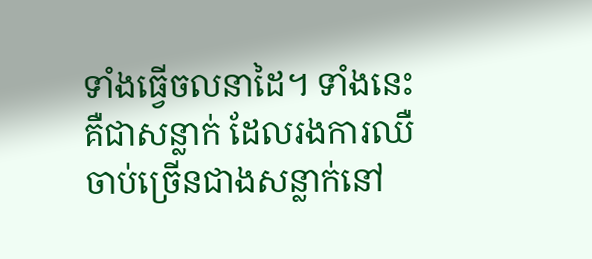ទាំងធ្វើចលនាដៃ។ ទាំងនេះ គឺជាសន្លាក់ ដែលរងការឈឺចាប់ច្រើនជាងសន្លាក់នៅ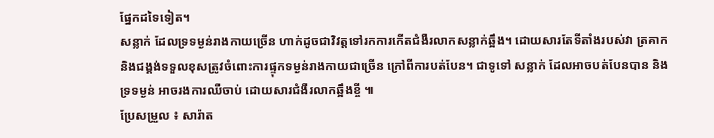ផ្នែកដទៃទៀត។
សន្លាក់ ដែលទ្រទម្ងន់រាងកាយច្រើន ហាក់ដូចជាវិវត្តទៅរកការកើតជំងឺរលាកសន្លាក់ឆ្អឹង។ ដោយសារតែទីតាំងរបស់វា ត្រគាក និងជង្គង់ទទួលខុសត្រូវចំពោះការផ្ទុកទម្ងន់រាងកាយជាច្រើន ក្រៅពីការបត់បែន។ ជាទូទៅ សន្លាក់ ដែលអាចបត់បែនបាន និងទ្រទម្ងន់ អាចរងការឈឺចាប់ ដោយសារជំងឺរលាកឆ្អឹងខ្ចី ៕
ប្រែសម្រួល ៖ សារ៉ាត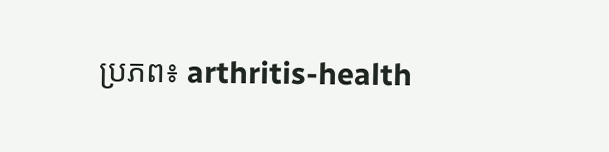ប្រភព៖ arthritis-health